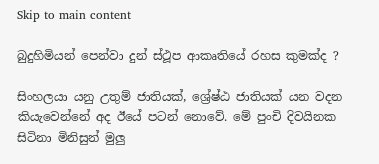Skip to main content

බුදුහිමියන් පෙන්වා දුන් ස්ථූප ආකෘතියේ රහස කුමක්ද ?

සිංහලයා යනු උතුම් ජාතියක්, ශ්‍රේෂ්ඨ ජාතියක් යන වදන කියැවෙන්නේ අද ඊයේ පටන් නොවේ. මේ පුංචි දිවයිනක සිටිනා මිනිසුන් මුලු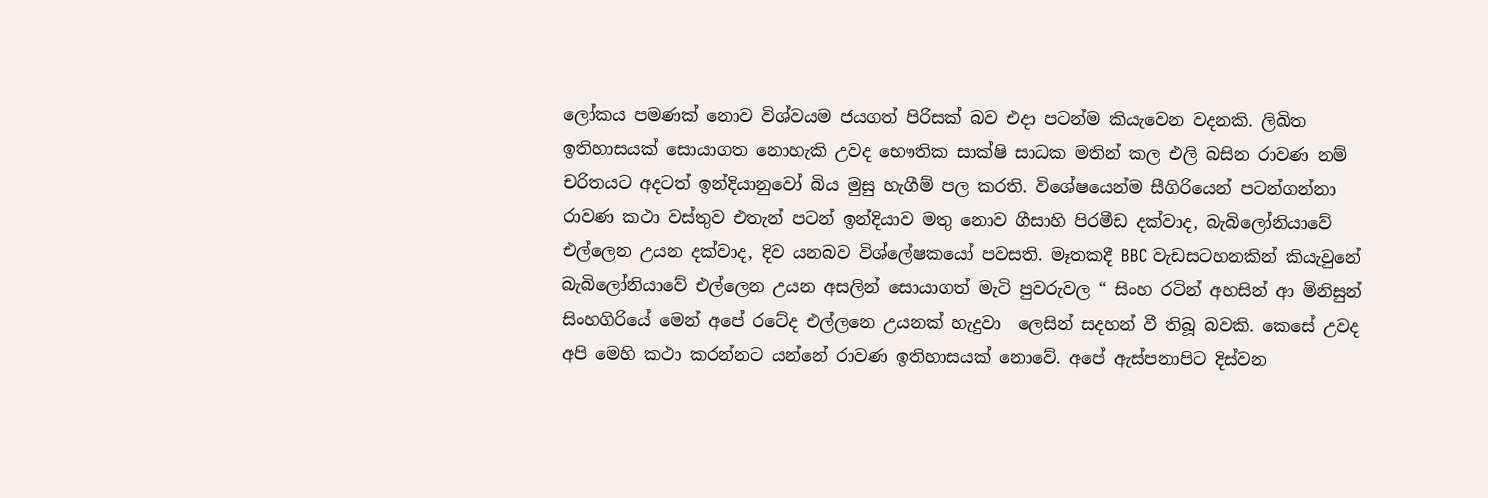ලෝකය පමණක් නොව විශ්වයම ජයගත් පිරිසක් බව එදා පටන්ම කියැවෙන වදනකි. ලිඛිත ඉතිහාසයක් සොයාගත නොහැකි උවද භෞතික සාක්ෂි සාධක මතින් කල එලි බසින රාවණ නම් චරිතයට අදටත් ඉන්දියානුවෝ බිය මුසු හැගීම් පල කරති. විශේෂයෙන්ම සීගිරියෙන් පටන්ගන්නා රාවණ කථා වස්තුව එතැන් පටන් ඉන්දියාව මතු නොව ගීසාහි පිරමීඩ දක්වාද, බැබිලෝනියාවේ එල්ලෙන උයන දක්වාද, දිව යනබව විශ්ලේෂකයෝ පවසති. මෑතකදී BBC වැඩසටහනකින් කියැවුනේ බැබිලෝනියාවේ එල්ලෙන උයන අසලින් සොයාගත් මැටි පුවරුවල “ සිංහ රටින් අහසින් ආ මිනිසුන් සිංහගිරියේ මෙන් අපේ රටේද එල්ලනෙ උයනක් හැදුවා  ලෙසින් සදහන් වී තිබූ බවකි. කෙසේ උවද අපි මෙහි කථා කරන්නට යන්නේ රාවණ ඉතිහාසයක් නොවේ. අපේ ඇස්පනාපිට දිස්වන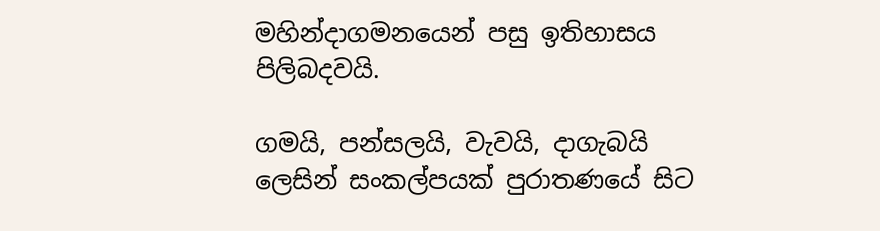මහින්දාගමනයෙන් පසු ඉතිහාසය පිලිබදවයි.

ගමයි, පන්සලයි, වැවයි, දාගැබයි ලෙසින් සංකල්පයක් පුරාතණයේ සිට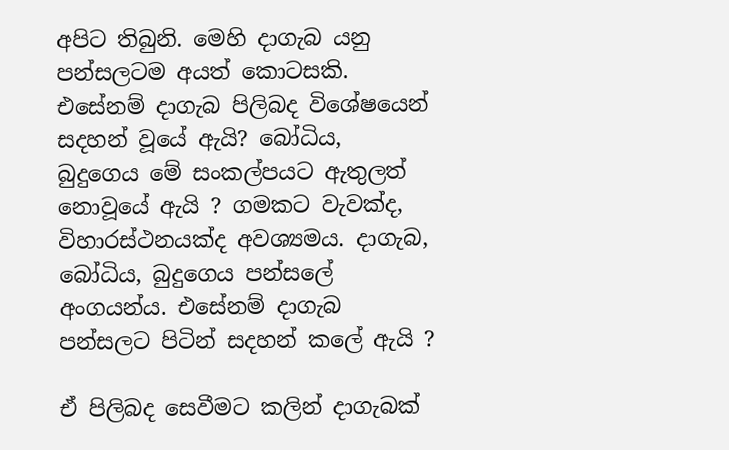අපිට තිබුනි. මෙහි දාගැබ යනු පන්සලටම අයත් කොටසකි. එසේනම් දාගැබ පිලිබද විශේෂයෙන් සදහන් වූයේ ඇයි? බෝධිය, බුදුගෙය මේ සංකල්පයට ඇතුලත් නොවූයේ ඇයි ? ගමකට වැවක්ද, විහාරස්ථනයක්ද අවශ්‍යමය. දාගැබ, බෝධිය, බුදුගෙය පන්සලේ අංගයන්ය. එසේනම් දාගැබ පන්සලට පිටින් සදහන් කලේ ඇයි ?

ඒ පිලිබද සෙවීමට කලින් දාගැබක්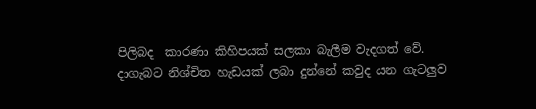පිලිබද  කාරණා කිහිපයක් සලකා බැලීම වැදගත් වේ.
දාගැබට නිශ්චිත හැඩයක් ලබා දුන්නේ කවුද යන ගැටලුව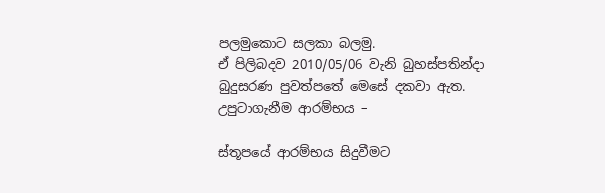පලමුකොට සලකා බලමු.
ඒ පිලිබදව 2010/05/06 වැනි බුහස්පතින්දා බුදුසරණ පුවත්පතේ මෙසේ දකවා ඇත.
උපුටාගැනීම ආරම්භය –

ස්තූපයේ ආරම්භය සිදුවීමට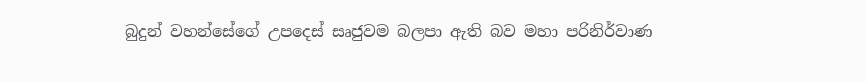බුදුන් වහන්සේගේ උපදෙස් සෘජුවම බලපා ඇති බව මහා පරිනිර්වාණ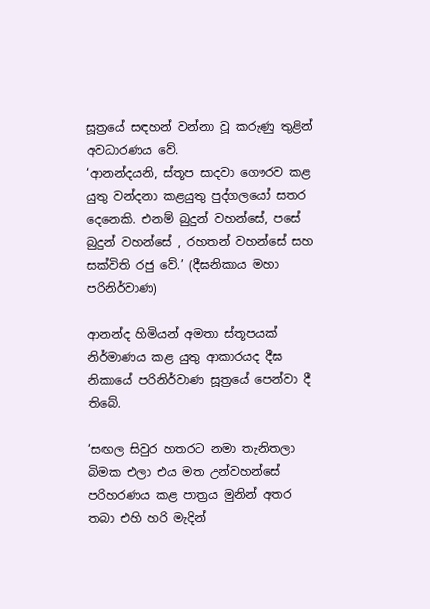සූත්‍රයේ සඳහන් වන්නා වූ කරුණු තුළින් අවධාරණය වේ.
‘ආනන්දයනි, ස්තූප සාදවා ගෞරව කළ යුතු වන්දනා කළයුතු පුද්ගලයෝ සතර දෙනෙකි. එනම් බුදුන් වහන්සේ, පසේ බුදුන් වහන්සේ , රහතන් වහන්සේ සහ සක්විති රජු වේ.’ (දීඝනිකාය මහා පරිනිර්වාණ)

ආනන්ද හිමියන් අමතා ස්තූපයක් නිර්මාණය කළ යුතු ආකාරයද දීඝ නිකායේ පරිනිර්වාණ සූත්‍රයේ පෙන්වා දී තිබේ.

‘සඟල සිවුර හතරට නමා තැනිතලා බිමක එලා එය මත උන්වහන්සේ පරිහරණය කළ පාත්‍රය මුනින් අතර තබා එහි හරි මැදින්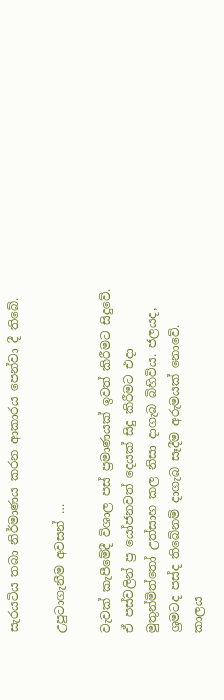සැරයටිය තබා නිර්මාණය කරන ආකාරය පෙන්වා දී තිබේ.

උපුටාගැනීම අවසන් …

වැවක් කැපීමේදී විශාල පස් ප්‍රමාණයක් ඉවත් කිරීමට සිදුවේ. ඒ පස්වලින් ප්‍ර යෝජනවත් දෙයක් සිදු කිරීමට එදා මුතුන්මිත්තෝ උත්සාහ කල නිසා දාගැබ බිහිවිය. ජලයද, ශ්‍රමටද පස්ද තිබේනම් දාගැබ සෑදීම අරුමයක් නොවේ. කාලය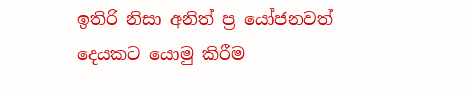ඉතිරි නිසා අනිත් ප්‍ර යෝජනවත් දෙයකට යොමු කිරීම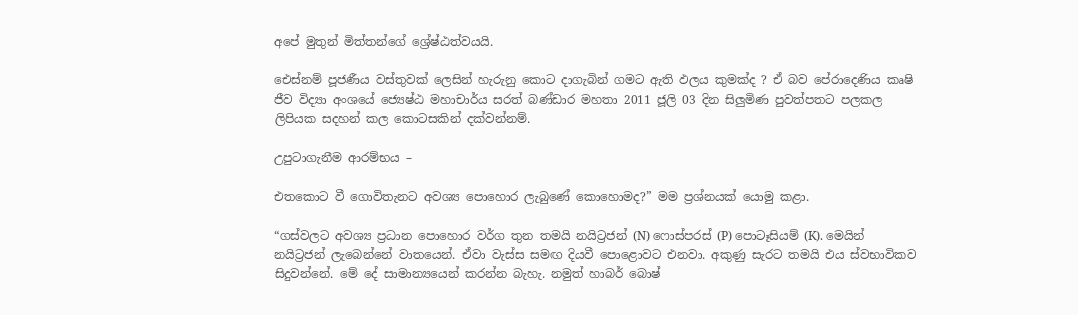අපේ මුතුන් මිත්තන්ගේ ශ්‍රේෂ්ඨත්වයයි.

එ‍ෙස්නම් පූජණීය වස්තුවක් ලෙසින් හැරුනු කොට දාගැබින් ගමට ඇති ඵලය කුමක්ද ? ඒ බව පේරාදෙණිය කෘෂි ජීව විද්‍යා අංශයේ ජ්‍යෙෂ්ඨ මහාචාර්ය සරත් බණ්ඩාර මහතා 2011 ජූලි 03 දින සිලුමිණ පුවත්පතට පලකල ලිපියක සදහන් කල කොටසකින් දක්වන්නම්.

උපුටාගැනීම ආරම්භය –

එතකොට වී ගොවිතැනට අවශ්‍ය පොහොර ලැබුණේ කොහොමද?” මම ප්‍රශ්නයක් යොමු කළා.

“ගස්වලට අවශ්‍ය ප්‍රධාන පොහොර වර්ග තුන තමයි නයිට්‍රජන් (N) ෆොස්පරස් (P) පොටෑසියම් (K). මෙයින් නයිට්‍රජන් ලැබෙන්නේ වාතයෙන්. ඒවා වැස්ස සමඟ දියවී පොළොවට එනවා. අකුණු සැරට තමයි එය ස්වභාවිකව සිදුවන්නේ. මේ දේ සාමාන්‍යයෙන් කරන්න බැහැ. නමුත් හාබර් බොෂ්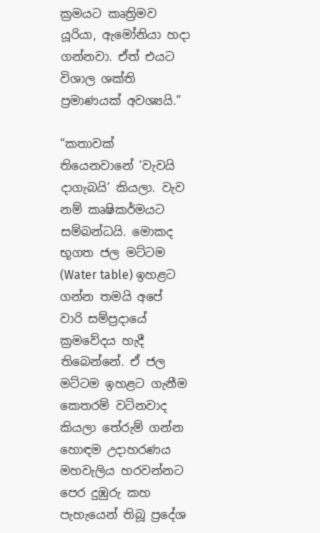ක්‍රමයට කෘත්‍රිමව යූරියා, ඇමෝනියා හදා ගන්නවා. ඒත් එයට විශාල ශක්ති ප්‍රමාණයක් අවශ්‍යයි.”

“කතාවක් තියෙනවානේ ‘වැවයි දාගැබයි’ කියලා. වැව නම් කෘෂිකර්මයට සම්බන්ධයි. මොකද භූගත ජල මට්ටම (Water table) ඉහළට ගන්න තමයි අපේ වාරි සම්ප්‍රදායේ ක්‍රමවේදය හැදී තිබෙන්නේ. ඒ ජල මට්ටම ඉහළට ගැනීම කෙතරම් වටිනවාද කියලා තේරුම් ගන්න හොඳම උදාහරණය මහවැලිය හරවන්නට පෙර දුඹුරු කහ පැහැයෙන් තිබූ ප්‍රදේශ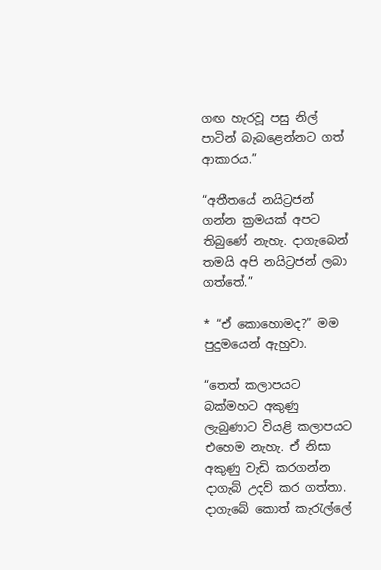ගඟ හැරවූ පසු නිල් පාටින් බැබළෙන්නට ගත් ආකාරය.”

“අතීතයේ නයිට්‍රජන් ගන්න ක්‍රමයක් අපට තිබුණේ නැහැ. දාගැබෙන් තමයි අපි නයිට්‍රජන් ලබා ගත්තේ.”

* “ඒ කොහොමද?” මම පුදුමයෙන් ඇහුවා.

“තෙත් කලාපයට බක්මහට අකුණු ලැබුණාට වියළි කලාපයට එහෙම නැහැ. ඒ නිසා අකුණු වැඩි කරගන්න දාගැබ් උදව් කර ගත්තා. දාගැබේ කොත් කැරැල්ලේ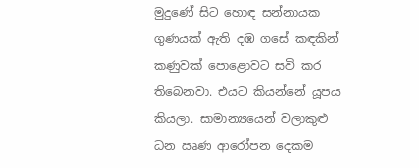මුදුණේ සිට හොඳ සන්නායක ගුණයක් ඇති දඹ ගසේ කඳකින් කණුවක් පොළොවට සවි කර තිබෙනවා. එයට කියන්නේ යූපය කියලා. සාමාන්‍යයෙන් වලාකුළු ධන ඍණ ආරෝපන දෙකම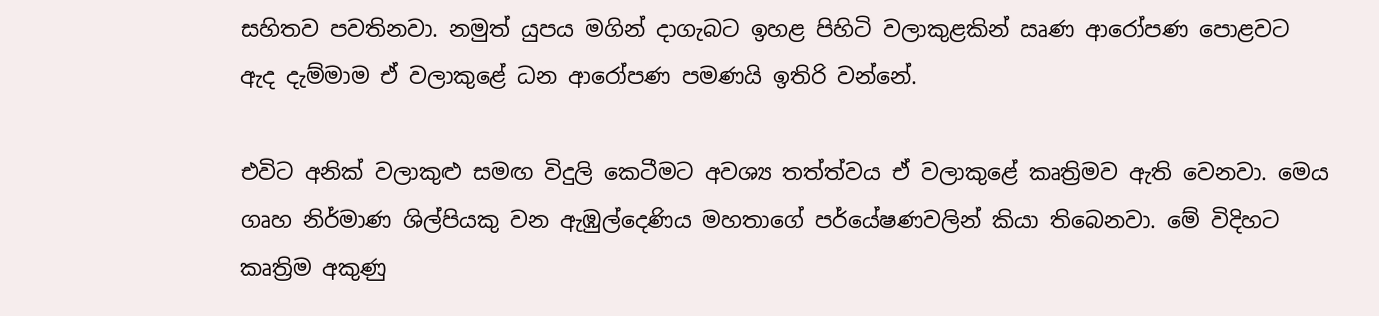සහිතව පවතිනවා. නමුත් යුපය මගින් දාගැබට ඉහළ පිහිටි වලාකුළකින් ඍණ ආරෝපණ පොළවට ඇද දැම්මාම ඒ වලාකුළේ ධන ආරෝපණ පමණයි ඉතිරි වන්නේ.

එවිට අනික් වලාකුළු සමඟ විදුලි කෙටීමට අවශ්‍ය තත්ත්වය ඒ වලාකුළේ කෘත්‍රිමව ඇති වෙනවා. මෙය ගෘහ නිර්මාණ ශිල්පියකු වන ඇඹුල්දෙණිය මහතාගේ පර්යේෂණවලින් කියා තිබෙනවා. මේ විදිහට කෘත්‍රිම අකුණු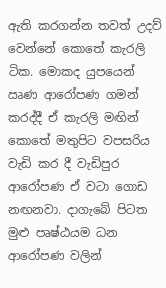ඇති කරගන්න තවත් උදව් වෙන්නේ කොතේ කැරලි ටික. මොකද යුපයෙන් ඍණ ආරෝපණ ගමන් කරද්දී ඒ කැරලි මඟින් කොතේ මතුපිට වපසරිය වැඩි කර දී වැඩිපුර ආරෝපණ ඒ වටා ගොඩ නඟනවා. දාගැබේ පිටත මුළු පෘෂ්ඨයම ධන ආරෝපණ වලින්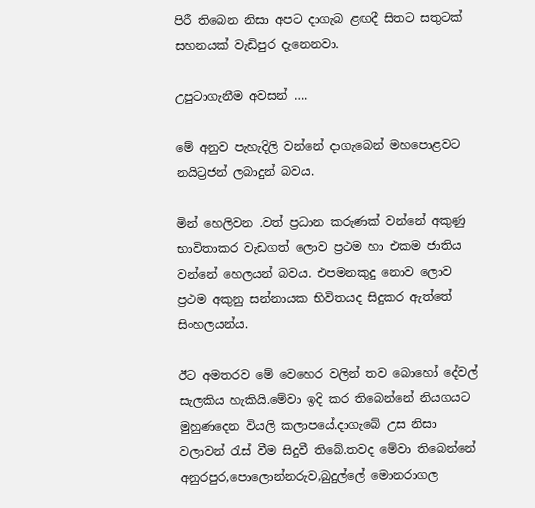පිරී තිබෙන නිසා අපට දාගැබ ළඟදී සිතට සතුටක් සහනයක් වැඩිපුර දැනෙනවා.

උපුටාගැනීම අවසන් ….

මේ අනුව පැහැදිලි වන්නේ දාගැබෙන් මහපොළවට නයිට්‍රජන් ලබාදුන් බවය.

මින් හෙලිවන .වත් ප්‍රධාන කරුණක් වන්නේ අකුණු භාවිතාකර වැඩගත් ලොව ප්‍රථම හා එකම ජාතිය වන්නේ හෙලයන් බවය. එපමනකුදු නොව ලොව ප්‍රථම අකුනු සන්නායක භිවිතයද සිදුකර ඇත්තේ සිංහලයන්ය.

ඊට අමතරව මේ වෙහෙර වලින් තව බොහෝ දේවල් සැලකිය හැකියි.මේවා ඉදි කර තිබෙන්නේ නියගයට මුහුණදෙන වියලි කලාපයේ.දාගැබේ උස නිසා වලාවන් රැස් වීම සිදුවී තිබේ.තවද මේවා තිබෙන්නේ අනුරපුර,පොලොන්නරුව,බුදුල්ලේ මොනරාගල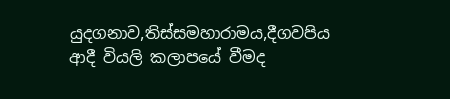යුදගනාව,තිස්සමහාරාමය,දීගවපිය ආදී වියලි කලාපයේ වීමද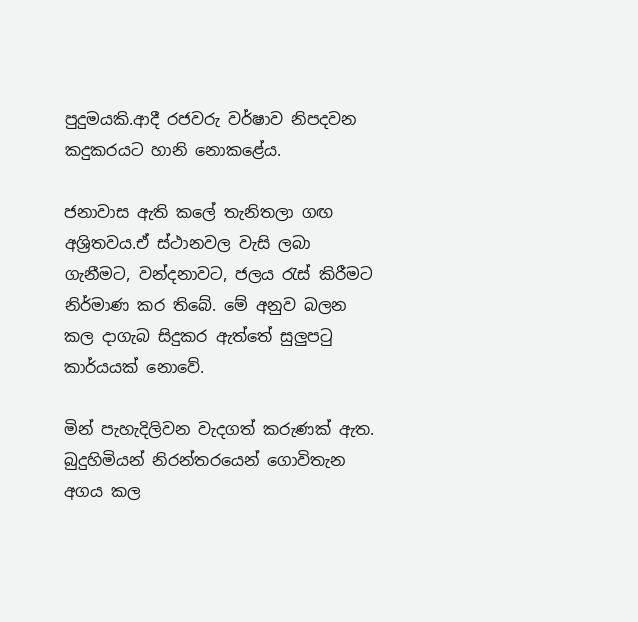පුදුමයකි.ආදී රජවරු වර්ෂාව නිපදවන කදුකරයට හානි නොකළේය.

ජනාවාස ඇති කලේ තැනිතලා ගඟ අශ්‍රිතවය.ඒ ස්ථානවල වැසි ලබා ගැනීමට, වන්දනාවට, ජලය රැස් කිරීමට නිර්මාණ කර තිබේ. මේ අනුව බලන කල දාගැබ සිදුකර ඇත්තේ සුලුපටු කාර්යයක් නොවේ.

මින් පැහැදිලිවන වැදගත් කරුණක් ඇත. බුදුහිමියන් නිරන්තරයෙන් ගොවිතැන අගය කල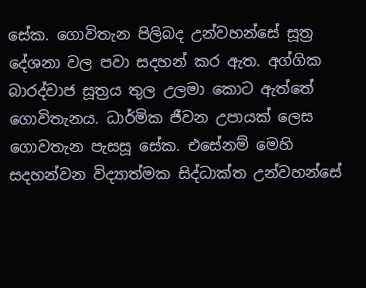සේක. ගොවිතැන පිලිබද උන්වහන්සේ සූත්‍ර දේශනා වල පවා සදහන් කර ඇත. අග්ගික බාරද්වාජ සූත්‍රය තුල උලමා කොට ඇත්තේ ගොවිතැනය. ධාර්මික ජීවන උපායක් ලෙස ගොවතැන පැසසූ සේක. එසේනම් මෙහි සදහන්වන විද්‍යාත්මක සිද්ධාක්ත උන්වහන්සේ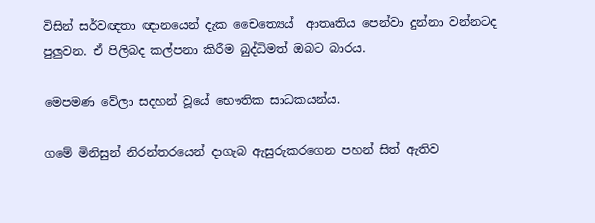විසින් සර්වඥතා ඥානයෙන් දැක චෛත්‍යෙය්  ආතෘතිය පෙන්වා දුන්නා වන්නටද පුලුවන. ඒ පිලිබද කල්පනා කිරීම බුද්ධිමත් ඔබට බාරය.

මෙපමණ වේලා සදහන් වූයේ භෞතික සාධකයන්ය.

ගමේ මිනිසුන් නිරන්තරයෙන් දාගැබ ඇසුරුකරගෙන පහන් සිත් ඇතිව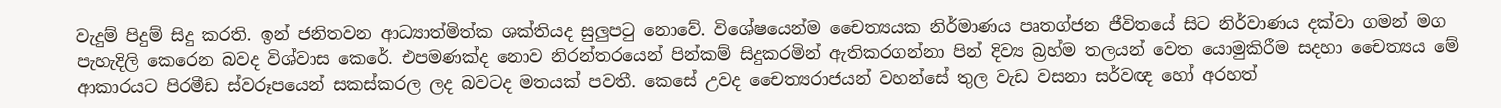වැදුම් පිදුම් සිදු කරති. ඉන් ජනිතවන ආධ්‍යාත්මිත්ක ශක්තියද සුලුපටු නොවේ. විශේෂයෙන්ම චෛත්‍යයක නිර්මාණය පෘතග්ජන ජීවිතයේ සිට නිර්වාණය දක්වා ගමන් මග පැහැදිලි කෙරෙන බවද විශ්වාස කෙරේ. එපමණක්ද නොව නිරන්තරයෙන් පින්කම් සිදුකරමින් ඇතිකරගන්නා පින් දිව්‍ය බ්‍රහ්ම තලයන් වෙත යොමුකිරීම සදහා චෛත්‍යය මේ ආකාරයට පිරමීඩ ස්වරූපයෙන් සකස්කරල ලද බවටද මතයක් පවතී. කෙසේ උවද චෛත්‍යරාජයන් වහන්සේ තුල වැඩ වසනා සර්වඥ හෝ අරහත්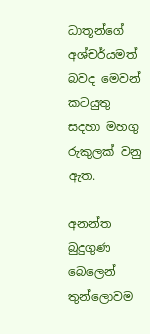ධාතූන්ගේ අශ්චර්යමත් බවද මෙවන් කටයුතු සදහා මහගු රුකුලක් වනු ඇත.

අනන්ත බුදුගුණ බෙලෙන් තුන්ලොවම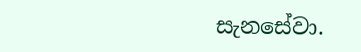සැනසේවා.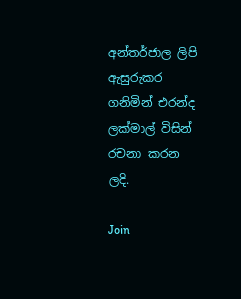අන්තර්ජාල ලිපි ඇසුරුකර ගනිමින් එරන්ද ලක්මාල් විසින් රචනා කරන ලදි.

Join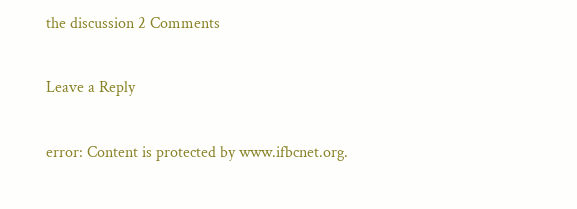the discussion 2 Comments

Leave a Reply

error: Content is protected by www.ifbcnet.org.